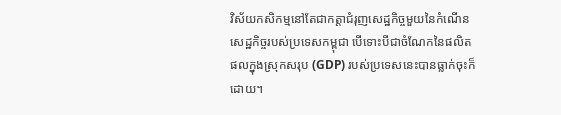វិស័យកសិកម្មនៅតែជាកត្តាជំរុញសេដ្ឋកិច្ចមួយនៃកំណើនសេដ្ឋកិច្ចរបស់ប្រទេសកម្ពុជា បើទោះបីជាចំណែកនៃផលិតផលក្នុងស្រុកសរុប (GDP) របស់ប្រទេសនេះបានធ្លាក់ចុះក៏ដោយ។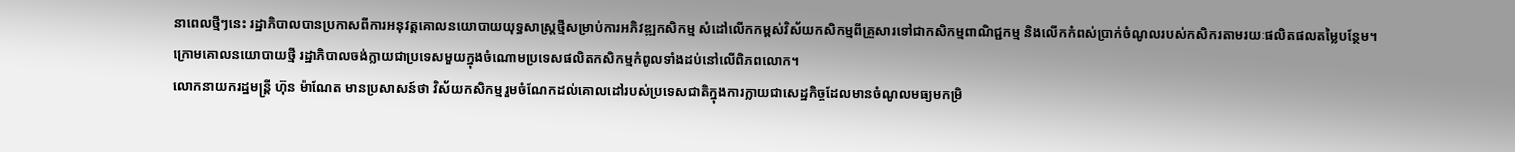នាពេលថ្មីៗនេះ រដ្ឋាភិបាលបានប្រកាសពីការអនុវត្តគោលនយោបាយយុទ្ធសាស្ត្រថ្មីសម្រាប់ការអភិវឌ្ឍកសិកម្ម សំដៅលើកកម្ពស់វិស័យកសិកម្មពីគ្រួសារទៅជាកសិកម្មពាណិជ្ជកម្ម និងលើកកំពស់ប្រាក់ចំណូលរបស់កសិករតាមរយៈផលិតផលតម្លៃបន្ថែម។
ក្រោមគោលនយោបាយថ្មី រដ្ឋាភិបាលចង់ក្លាយជាប្រទេសមួយក្នុងចំណោមប្រទេសផលិតកសិកម្មកំពូលទាំងដប់នៅលើពិភពលោក។
លោកនាយករដ្ឋមន្ត្រី ហ៊ុន ម៉ាណែត មានប្រសាសន៍ថា វិស័យកសិកម្មរួមចំណែកដល់គោលដៅរបស់ប្រទេសជាតិក្នុងការក្លាយជាសេដ្ឋកិច្ចដែលមានចំណូលមធ្យមកម្រិ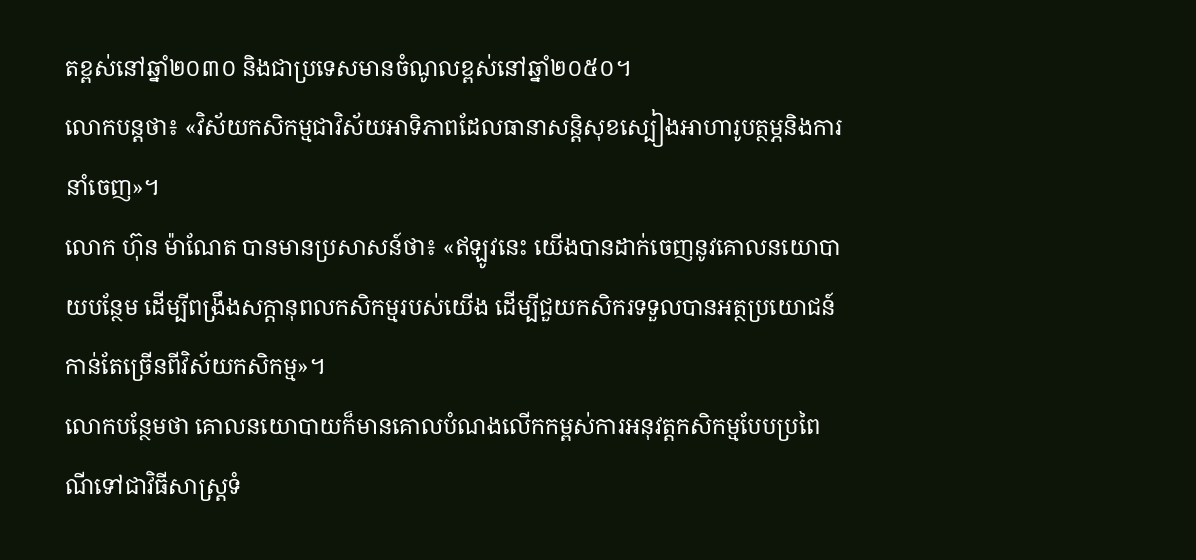តខ្ពស់នៅឆ្នាំ២០៣០ និងជាប្រទេសមានចំណូលខ្ពស់នៅឆ្នាំ២០៥០។
លោកបន្តថា៖ «វិស័យកសិកម្មជាវិស័យអាទិភាពដែលធានាសន្តិសុខស្បៀងអាហារូបត្ថម្ភនិងការនាំចេញ»។
លោក ហ៊ុន ម៉ាណែត បានមានប្រសាសន៍ថា៖ «ឥឡូវនេះ យើងបានដាក់ចេញនូវគោលនយោបាយបន្ថែម ដើម្បីពង្រឹងសក្តានុពលកសិកម្មរបស់យើង ដើម្បីជួយកសិករទទួលបានអត្ថប្រយោជន៍កាន់តែច្រើនពីវិស័យកសិកម្ម»។
លោកបន្ថែមថា គោលនយោបាយក៏មានគោលបំណងលើកកម្ពស់ការអនុវត្តកសិកម្មបែបប្រពៃណីទៅជាវិធីសាស្រ្តទំ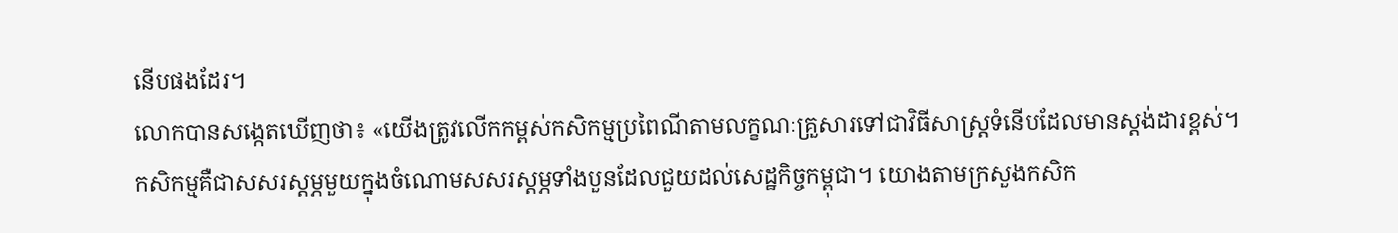នើបផងដែរ។
លោកបានសង្កេតឃើញថា៖ «យើងត្រូវលើកកម្ពស់កសិកម្មប្រពៃណីតាមលក្ខណៈគ្រួសារទៅជាវិធីសាស្ត្រទំនើបដែលមានស្តង់ដារខ្ពស់។
កសិកម្មគឺជាសសរស្តម្ភមួយក្នុងចំណោមសសរស្តម្ភទាំងបួនដែលជួយដល់សេដ្ឋកិច្ចកម្ពុជា។ យោងតាមក្រសួងកសិក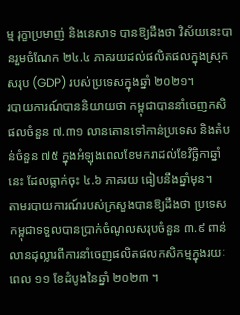ម្ម រុក្ខាប្រមាញ់ និងនេសាទ បានឱ្យដឹងថា វិស័យនេះបានរួមចំណែក ២៤.៤ ភាគរយដល់ផលិតផលក្នុងស្រុកសរុប (GDP) របស់ប្រទេសក្នុងឆ្នាំ ២០២១។
របាយការណ៍បាននិយាយថា កម្ពុជាបាននាំចេញកសិផលចំនួន ៧.៣១ លានតោនទៅកាន់ប្រទេស និងតំបន់ចំនួន ៧៥ ក្នុងអំឡុងពេលខែមករាដល់ខែវិច្ឆិកាឆ្នាំនេះ ដែលធ្លាក់ចុះ ៤.៦ ភាគរយ ធៀបនឹងឆ្នាំមុន។
តាមរបាយការណ៍របស់ក្រសួងបានឱ្យដឹងថា ប្រទេសកម្ពុជាទទួលបានប្រាក់ចំណូលសរុបចំនួន ៣.៩ ពាន់លានដុល្លារពីការនាំចេញផលិតផលកសិកម្មក្នុងរយៈពេល ១១ ខែដំបូងនៃឆ្នាំ ២០២៣ ។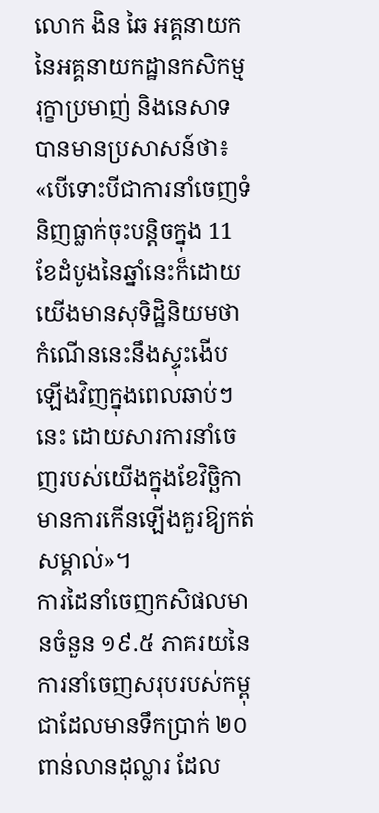លោក ងិន ឆៃ អគ្គនាយក នៃអគ្គនាយកដ្ឋានកសិកម្ម រុក្ខាប្រមាញ់ និងនេសាទ បានមានប្រសាសន៍ថា៖ «បើទោះបីជាការនាំចេញទំនិញធ្លាក់ចុះបន្តិចក្នុង 11 ខែដំបូងនៃឆ្នាំនេះក៏ដោយ យើងមានសុទិដ្ឋិនិយមថា កំណើននេះនឹងស្ទុះងើបឡើងវិញក្នុងពេលឆាប់ៗនេះ ដោយសារការនាំចេញរបស់យើងក្នុងខែវិច្ឆិកា មានការកើនឡើងគួរឱ្យកត់សម្គាល់»។
ការដៃនាំចេញកសិផលមានចំនួន ១៩.៥ ភាគរយនៃការនាំចេញសរុបរបស់កម្ពុជាដែលមានទឹកប្រាក់ ២០ ពាន់លានដុល្លារ ដែល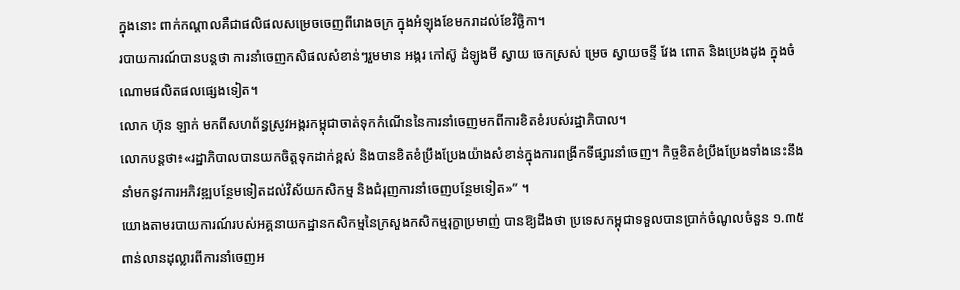ក្នុងនោះ ពាក់កណ្តាលគឺជាផលិផលសម្រេចចេញពីរោងចក្រ ក្នុងអំឡុងខែមករាដល់ខែវិច្ឆិកា។
របាយការណ៍បានបន្តថា ការនាំចេញកសិផលសំខាន់ៗរួមមាន អង្ករ កៅស៊ូ ដំឡូងមី ស្វាយ ចេកស្រស់ ម្រេច ស្វាយចន្ទី វែង ពោត និងប្រេងដូង ក្នុងចំណោមផលិតផលផ្សេងទៀត។
លោក ហ៊ុន ឡាក់ មកពីសហព័ន្ធស្រូវអង្ករកម្ពុជាចាត់ទុកកំណើននៃការនាំចេញមកពីការខិតខំរបស់រដ្ឋាភិបាល។
លោកបន្តថា៖«រដ្ឋាភិបាលបានយកចិត្តទុកដាក់ខ្ពស់ និងបានខិតខំប្រឹងប្រែងយ៉ាងសំខាន់ក្នុងការពង្រីកទីផ្សារនាំចេញ។ កិច្ចខិតខំប្រឹងប្រែងទាំងនេះនឹងនាំមកនូវការអភិវឌ្ឍបន្ថែមទៀតដល់វិស័យកសិកម្ម និងជំរុញការនាំចេញបន្ថែមទៀត»” ។
យោងតាមរបាយការណ៍របស់អគ្គនាយកដ្ឋានកសិកម្មនៃក្រសួងកសិកម្មរុក្ខាប្រមាញ់ បានឱ្យដឹងថា ប្រទេសកម្ពុជាទទួលបានប្រាក់ចំណូលចំនួន ១.៣៥ ពាន់លានដុល្លារពីការនាំចេញអ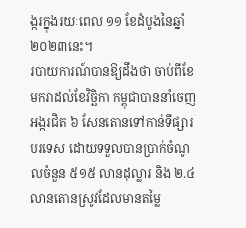ង្ករក្នុងរយៈពេល ១១ ខែដំបូងនៃឆ្នាំ២០២៣នេះ។
របាយការណ៍បានឱ្យដឹងថា ចាប់ពីខែមករាដល់ខែវិច្ឆិកា កម្ពុជាបាននាំចេញអង្ករជិត ៦ សែនតោនទៅកាន់ទីផ្សារបរទេស ដោយទទួលបានប្រាក់ចំណូលចំនួន ៥១៥ លានដុល្លារ និង ២.៤ លានតោនស្រូវដែលមានតម្លៃ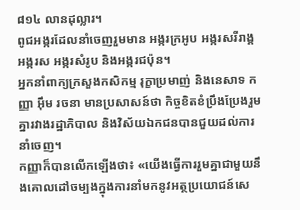៨១៤ លានដុល្លារ។
ពូជអង្ករដែលនាំចេញរួមមាន អង្ករក្រអូប អង្ករសរីរាង្គ អង្ករស អង្ករសំរូប និងអង្ករជប៉ុន។
អ្នកនាំពាក្យក្រសួងកសិកម្ម រុក្ខាប្រមាញ់ និងនេសាទ កញ្ញា អ៊ឹម រចនា មានប្រសាសន៍ថា កិច្ចខិតខំប្រឹងប្រែងរួមគ្នារវាងរដ្ឋាភិបាល និងវិស័យឯកជនបានជួយដល់ការនាំចេញ។
កញ្ញាក៏បានលើកឡើងថា៖ «យើងធ្វើការរួមគ្នាជាមួយនឹងគោលដៅចម្បងក្នុងការនាំមកនូវអត្ថប្រយោជន៍សេ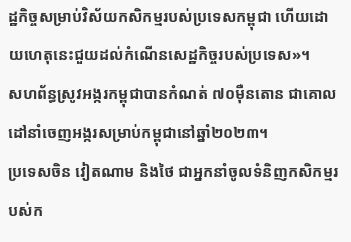ដ្ឋកិច្ចសម្រាប់វិស័យកសិកម្មរបស់ប្រទេសកម្ពុជា ហើយដោយហេតុនេះជួយដល់កំណើនសេដ្ឋកិច្ចរបស់ប្រទេស»។
សហព័ន្ធស្រូវអង្ករកម្ពុជាបានកំណត់ ៧០ម៉ឺនតោន ជាគោលដៅនាំចេញអង្ករសម្រាប់កម្ពុជានៅឆ្នាំ២០២៣។
ប្រទេសចិន វៀតណាម និងថៃ ជាអ្នកនាំចូលទំនិញកសិកម្មរបស់ក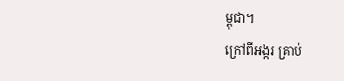ម្ពុជា។
ក្រៅពីអង្ករ គ្រាប់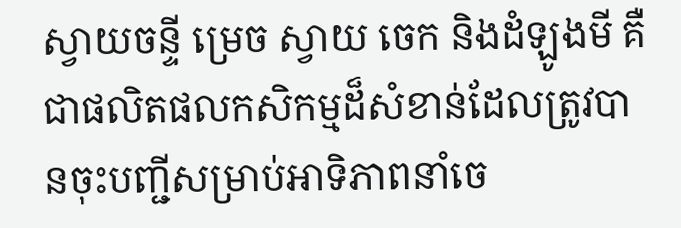ស្វាយចន្ទី ម្រេច ស្វាយ ចេក និងដំឡូងមី គឺជាផលិតផលកសិកម្មដ៏សំខាន់ដែលត្រូវបានចុះបញ្ជីសម្រាប់អាទិភាពនាំចេ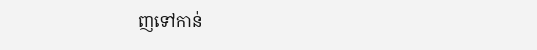ញទៅកាន់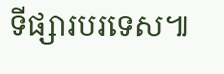ទីផ្សារបរទេស៕